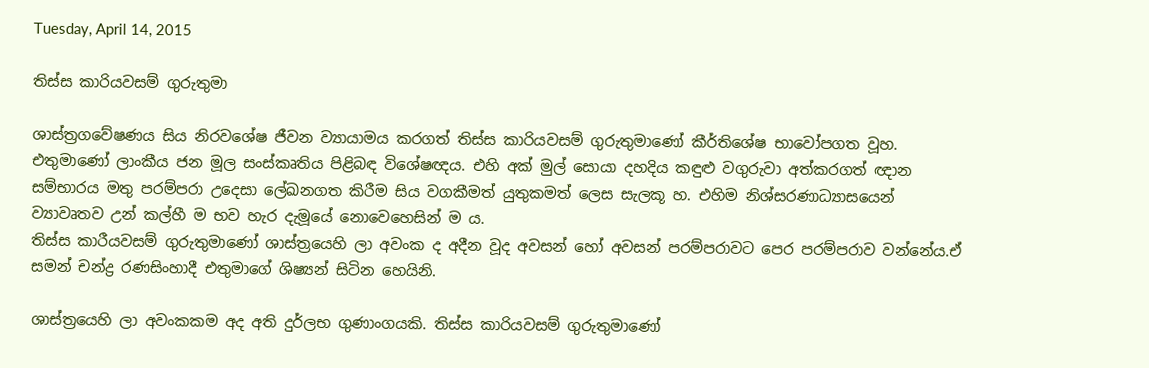Tuesday, April 14, 2015

තිස්ස කාරියවසම් ගුරුතුමා

ශාස්ත්‍රගවේෂණය සිය නිරවශේෂ ජීවන ව්‍යායාමය කරගත් තිස්ස කාරියවසම් ගුරුතුමාණෝ කීර්තිශේෂ භාවෝපගත වූහ. එතුමාණෝ ලාංකීය ජන මූල සංස්කෘතිය පිළිබඳ විශේෂඥය. එහි අක් මුල් සොයා දහදිය කඳුළු වගුරුවා අත්කරගත් ඥාන සම්භාරය මතු පරම්පරා උදෙසා ලේඛනගත කිරීම සිය වගකීමත් යුතුකමත් ලෙස සැලකූ හ. එහිම නිශ්සරණාධ්‍යාසයෙන් ව්‍යාවෘතව උන් කල්හී ම භව හැර දැමූයේ නොවෙහෙසින් ම ය.
තිස්ස කාරීයවසම් ගුරුතුමාණෝ ශාස්ත්‍රයෙහි ලා අවංක ද අදීන වූද අවසන් හෝ අවසන් පරම්පරාවට පෙර පරම්පරාව වන්නේය.ඒ සමන් චන්ද්‍ර රණසිංහාදී එතුමාගේ ශිෂ්‍යන් සිටින හෙයිනි.

ශාස්ත්‍රයෙහි ලා අවංකකම අද අති දුර්ලභ ගුණාංගයකි. තිස්ස කාරියවසම් ගුරුතුමාණෝ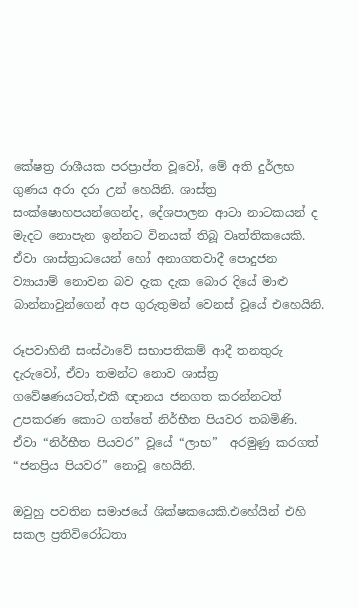කේෂත්‍ර රාශීයක පරප්‍රාප්ත වූවෝ, මේ අති දුර්ලභ ගුණය අරා දරා උන් හෙයිනි. ශාස්ත්‍ර සංක්ෂොහපයන්ගෙන්ද, දේශපාලන ආටා නාටකයන් ද මැදට නොපැන ඉන්නට විනයක් තිබූ වෘත්තිකයෙකි. ඒවා ශාස්ත්‍රාධයෙන් හෝ අනාගතවාදී පොදුජන ව්‍යායාම් නොවන බව දැක දැක බොර දියේ මාළු බාන්නාවුන්ගෙන් අප ගුරුතුමන් වෙනස් වූයේ එහෙයිනි.

රූපවාහිනී සංස්ථාවේ සභාපතිකම් ආදී තනතුරු දැරුවෝ, ඒවා තමන්ට නොව ශාස්ත්‍ර ගවේෂණයටත්,එකී ඥානය ජනගත කරන්නටත් උපකරණ කොට ගත්තේ නිර්භීත පියවර තබමිණි. ඒවා “නිර්භීත පියවර” වූයේ “ලාභ”  අරමුණු කරගත් “ජනප්‍රිය පියවර” නොවූ හෙයිනි.

ඔවුහු පවතින සමාජයේ ශික්ෂකයෙකි.එහේයින් එහි සකල ප්‍රතිවිරෝධතා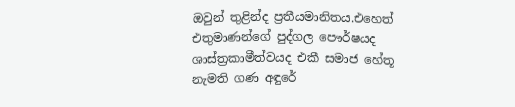ඔවුන් තුළින්ද ප්‍රතීයමානිතය.එහෙත් එතුමාණන්ගේ පුද්ගල පෞර්ෂයද ශාස්ත්‍රකාමීත්වයද එකී සමාජ හේතූ නැමති ගණ අඳුරේ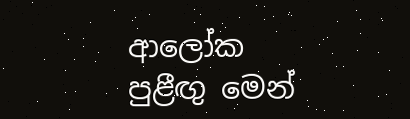ආලෝක පුළීඟු මෙන්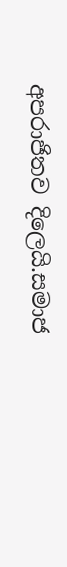අපරාජිතව දිලෙයි.සමාජ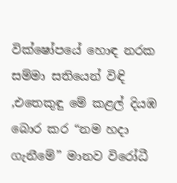වික්ෂෝපයේ හොඳ නරක සම්මා සතියෙන් විඳි ,එතෙකුඳු මේ කළල් දියඹ බොර කර “නම හදා ගැනීමේ” මානව විරෝධී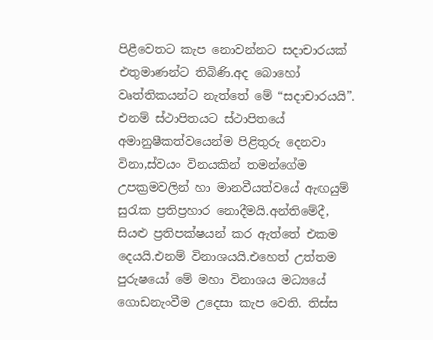පිළීවෙතට කැප නොවන්නට සදාචාරයක් එතුමාණන්ට තිබිණි.අද බොහෝ වෘත්තිකයන්ට නැත්තේ මේ “සදාචාරයයි”. එනම් ස්ථාපිතයට ස්ථාපිතයේ අමානුෂීකත්වයෙන්ම පිළිතුරු දෙනවා විනා,ස්වයං විනයකින් තමන්ගේම උපක්‍රමවලින් හා මානවීයත්වයේ ඇඟයුම් සුරැක ප්‍රතිප්‍රහාර නොදීමයි.අන්තිමේදී, සියළු ප්‍රතිපක්ෂයන් කර ඇත්තේ එකම දෙයයි.එනම් විනාශයයි.එහෙත් උත්තම පුරුෂයෝ මේ මහා විනාශය මධ්‍යයේ ගොඩනැංවීම උදෙසා කැප වෙති. තිස්ස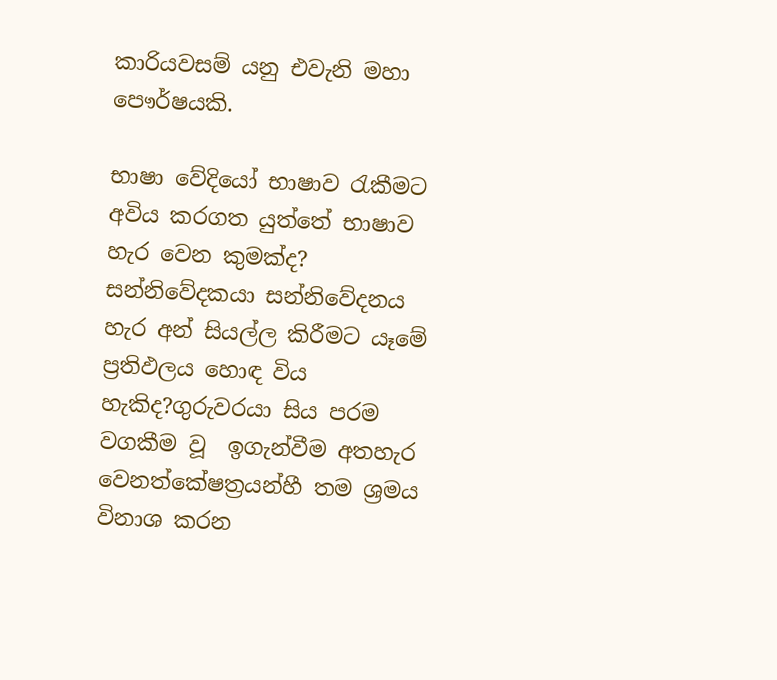කාරියවසම් යනු එවැනි මහා පෞර්ෂයකි.

භාෂා වේදියෝ භාෂාව රැකීමට අවිය කරගත යුත්තේ භාෂාව හැර වෙන කුමක්ද? සන්නිවේදකයා සන්නිවේදනය හැර අන් සියල්ල කිරීමට යෑමේ ප්‍රතිඵලය හොඳ විය හැකිද?ගුරුවරයා සිය පරම වගකීම වූ  ඉගැන්වීම අතහැර වෙනත්කේෂත්‍රයන්හී තම ශ්‍රමය විනාශ කරන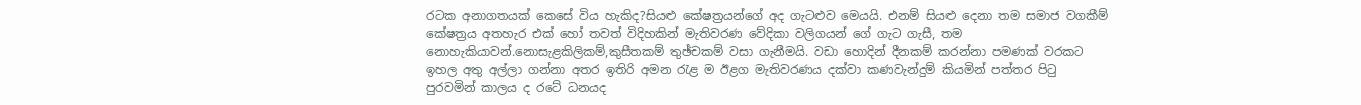රටක අනාගතයක් කෙසේ විය හැකිද?සියළු කේෂත්‍රයන්ගේ අද ගැටළුව මෙයයි. එනම් සියළු දෙනා තම සමාජ වගකීම් කේෂත්‍රය අතහැර එක් හෝ තවත් විදිහකින් මැතිවරණ වේදිකා වලිගයන් ගේ ගැට ගැසී, තම නොහැකියාවන්.නොසැළකිලිකම්,කුසීතකම් තුඡ්චකම් වසා ගැනීමයි. වඩා හොදින් දීනකම් කරන්නා පමණක් වරකට ඉහල අතු අල්ලා ගන්නා අතර ඉතිරි අමන රැළ ම ඊළග මැතිවරණය දක්වා කණවැන්දුම් කියමින් පත්තර පිටු පුරවමින් කාලය ද රටේ ධනයද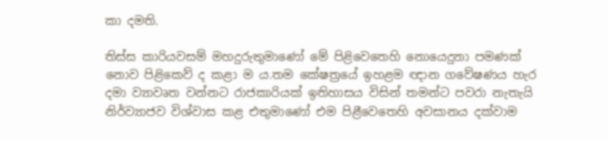කා දමති.

තිස්ස කාරියවසම් මහදුරුතුමාණෝ මේ පිළිවෙතෙහි නොයෙදුනා පමණක් නොව පිළිකෙව් ද කළා ම ය.තම කේෂත්‍රයේ ඉහළම ඥාන ගවේෂණය හැර දමා ව්‍යාවෘත වන්නට රාජකාරියක් ඉතිහාසය විසින් තමන්ට පවරා නැතැයි නිර්ව්‍යාජව විශ්වාස කළ එතුමාණෝ එම පිළීවෙතෙහි අවසානය දක්වාම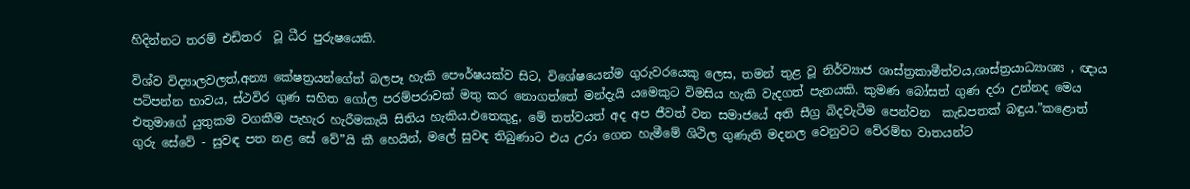හිදින්නට තරම් එඩිතර  වූ ධීර පුරුෂයෙකි.

විශ්ව විද්‍යාලවලත්,අන්‍ය කේෂත්‍රයන්ගේත් බලපෑ හැකි පෞර්ෂයක්ව සිට, විශේෂයෙන්ම ගුරුවරයෙකු ලෙස, තමන් තුළ වූ නිර්ව්‍යාජ ශාස්ත්‍රකාමීත්වය,ශාස්ත්‍රයාධ්‍යාශ්‍ය , ඥාය පටිපන්න භාවය, ස්ථවිර ගුණ සහිත ගෝල පරම්පරාවක් මතු කර නොගත්තේ මන්දැයි යමෙකුට විමසිය හැකි වැදගත් පැනයකි. කුමණ බෝසත් ගුණ දරා උන්නද මෙය එතුමාගේ යුතුකම වගකීම පැහැර හැරීමකැයි සිතිය හැකිය.එතෙකුදු, මේ තත්වයත් අද අප ජීවත් වන සමාජයේ අති සීග්‍ර බිදවැටීම පෙන්වන  කැඩපතක් බඳුය.”කළොත් ගුරු සේවේ - සුවඳ පත නළ සේ වේ”යි කී හෙයින්, මලේ සුවඳ තිබුණාට එය උරා ගෙන හැමීමේ ශිථිල ගුණැති මදනල වෙනුවට වේරම්භ වාතයන්ට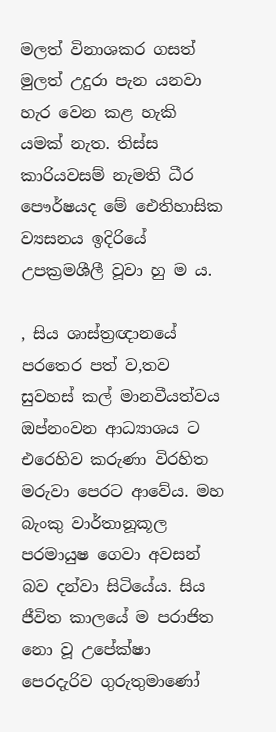මලත් විනාශකර ගසත් මුලත් උදුරා පැන යනවා හැර වෙන කළ හැකි යමක් නැත. තිස්ස කාරියවසම් නැමති ධීර පෞර්ෂයද මේ ඓ‍‍‍තිහාසික ව්‍යසනය ඉදිරියේ උපක්‍රමශීලී වූවා හු ම ය.

, සිය ශාස්ත්‍රඥානයේ පරතෙර පත් ව,තව සුවහස් කල් මානවීයත්වය ඔප්නංවන ආධ්‍යාශය ට එරෙහිව කරුණා විරහිත මරුවා පෙරට ආවේය. මහ බැංකු වාර්තානූකූල පරමායුෂ ගෙවා අවසන් බව දන්වා සිටියේය. සිය ජීවිත කාලයේ ම පරාජිත නො වූ උපේක්ෂා පෙරදැරිව ගුරුතුමාණෝ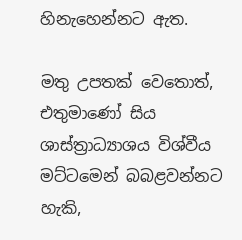හිනැහෙන්නට ඇත.

මතු උපතක් වෙතොත්, එතුමාණෝ සිය ශාස්ත්‍රාධ්‍යාශය ‍විශ්වීය මට්ටමෙන් බබළවන්නට හැකි,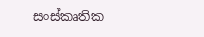සංස්කෘතික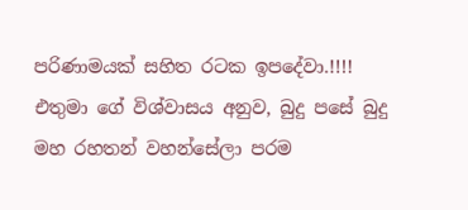පරිණාමයක් සහිත රටක ඉපදේවා.!!!! එතුමා ගේ විශ්වාසය අනුව, බුදු පසේ බුදු මහ රහතන් වහන්සේලා පරම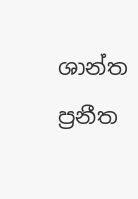ශාන්ත ප්‍රනීත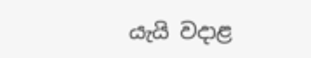යැයි වදාළ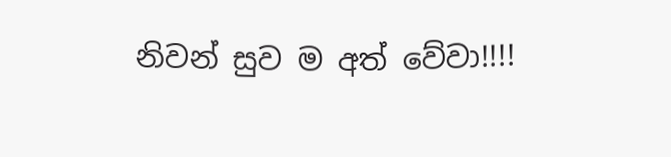නිවන් සුව ම අත් වේවා!!!!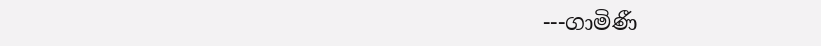---ගාමිණී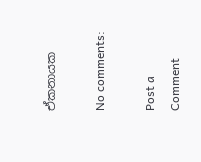ඒකනායක

No comments:

Post a Comment